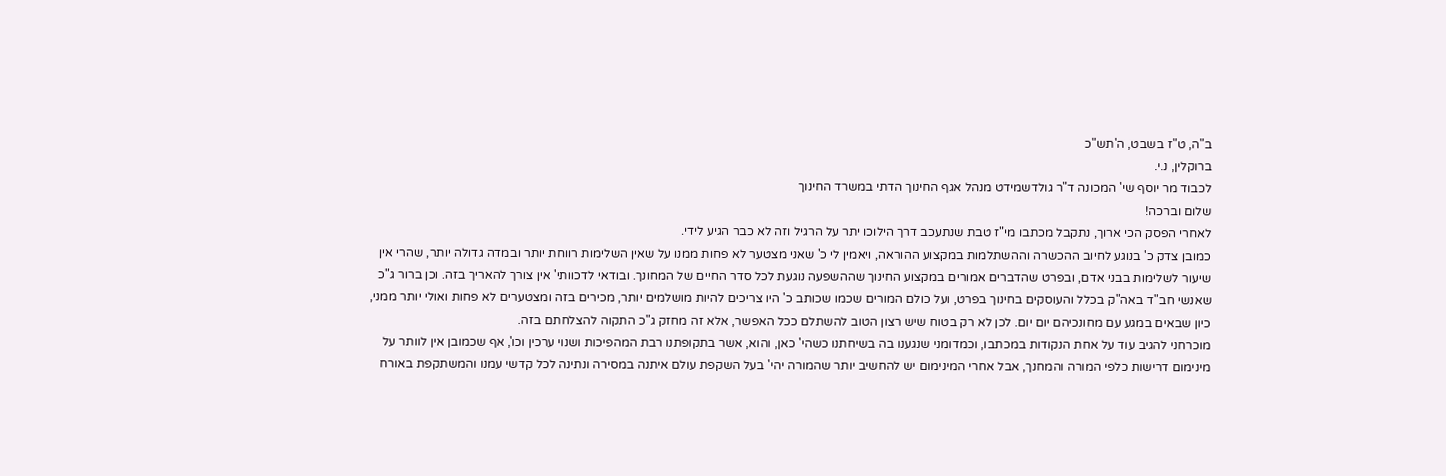ב"ה, ט"ז בשבט, ה'תש"כ
ברוקלין, נ.י.
לכבוד מר יוסף שי' המכונה ד"ר גולדשמידט מנהל אגף החינוך הדתי במשרד החינוך
שלום וברכה!
לאחרי הפסק הכי ארוך, נתקבל מכתבו מי"ז טבת שנתעכב דרך הילוכו יתר על הרגיל וזה לא כבר הגיע לידי.
כמובן צדק כ' בנוגע לחיוב ההכשרה וההשתלמות במקצוע ההוראה, ויאמין לי כ' שאני מצטער לא פחות ממנו על שאין השלימות רווחת יותר ובמדה גדולה יותר, שהרי אין שיעור לשלימות בבני אדם, ובפרט שהדברים אמורים במקצוע החינוך שההשפעה נוגעת לכל סדר החיים של המחונך. ובודאי לדכוותי' אין צורך להאריך בזה. וכן ברור ג"כ שאנשי חב"ד באה"ק בכלל והעוסקים בחינוך בפרט, ועל כולם המורים שכמו שכותב כ' היו צריכים להיות מושלמים יותר, מכירים בזה ומצטערים לא פחות ואולי יותר ממני, כיון שבאים במגע עם מחונכיהם יום יום. לכן לא רק בטוח שיש רצון הטוב להשתלם ככל האפשר, אלא זה מחזק ג"כ התקוה להצלחתם בזה.
מוכרחני להגיב עוד על אחת הנקודות במכתבו, וכמדומני שנגענו בה בשיחתנו כשהי' כאן, והוא, אשר בתקופתנו רבת המהפיכות ושנוי ערכין וכו', אף שכמובן אין לוותר על מינימום דרישות כלפי המורה והמחנך, אבל אחרי המינימום יש להחשיב יותר שהמורה יהי' בעל השקפת עולם איתנה במסירה ונתינה לכל קדשי עמנו והמשתקפת באורח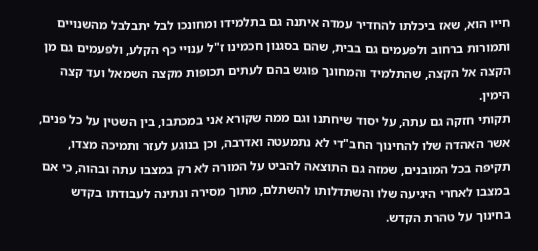חייו הוא, שאז ביכלתו להחדיר עמדה איתנה גם בתלמידו ומחונכו לבל יתבלבל מהשנויים ותמורות ברחוב ולפעמים גם בבית, שהם בסגנון חכמינו ז"ל ענויי כף הקלע, ולפעמים גם מן הקצה אל הקצה, שהתלמיד והמחונך פוגש בהם לעתים תכופות מקצה השמאל ועד קצה הימין.
תקותי חזקה גם עתה, על יסוד שיחתנו וגם ממה שקורא אני במכתבו, בין השטין על כל פנים, אשר האהדה שלו להחינוך החב"די לא נתמעטה ואדרבה, וכן בנוגע לעזר ותמיכה מצדו, תקיפה בכל המובנים, שמזה גם התוצאה להביט על המורה לא רק במצבו עתה ובהוה, כי אם במצבו לאחרי היגיעה שלו והשתדלותו להשתלם, מתוך מסירה ונתינה לעבודתו בקדש בחינוך על טהרת הקדש.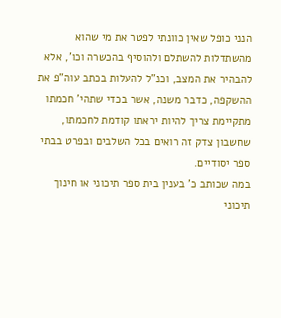הנני כופל שאין כוונתי לפטר את מי שהוא מהשתדלות להשתלם ולהוסיף בהכשרה וכו', אלא להבהיר את המצב, וכנ"ל להעלות בכתב עוה"פ את ההשקפה, כדבר משנה, אשר בכדי שתהי' חכמתו מתקיימת צריך להיות יראתו קודמת לחכמתו, שחשבון צדק זה רואים בכל השלבים ובפרט בבתי ספר יסודיים.
במה שכותב כ' בענין בית ספר תיכוני או חינוך תיכוני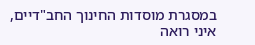במסגרת מוסדות החינוך החב"דיים, איני רואה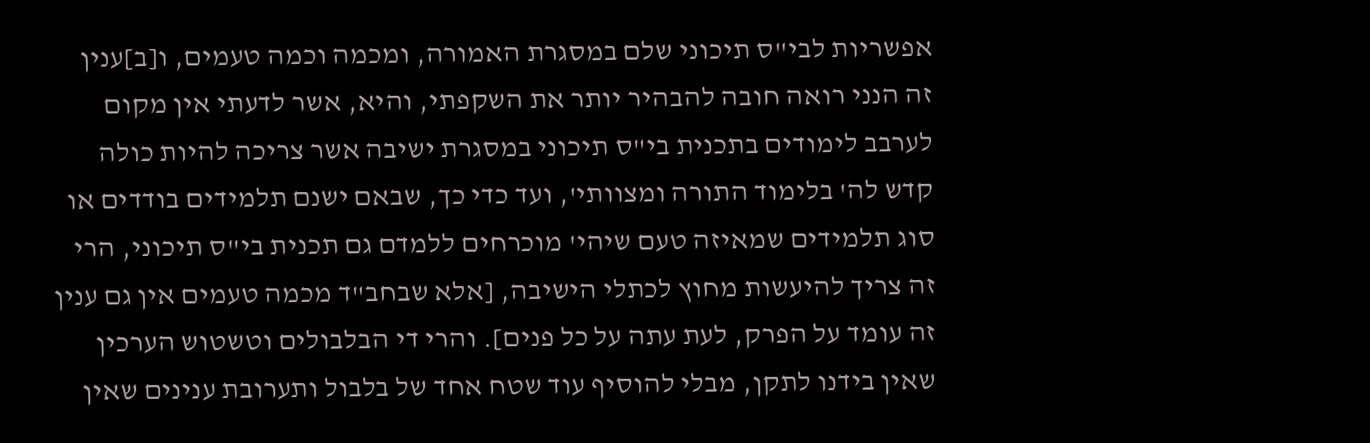אפשריות לבי"ס תיכוני שלם במסגרת האמורה, ומכמה וכמה טעמים, ו[ב]ענין זה הנני רואה חובה להבהיר יותר את השקפתי, והיא, אשר לדעתי אין מקום לערבב לימודים בתכנית בי"ס תיכוני במסגרת ישיבה אשר צריכה להיות כולה קדש לה' בלימוד התורה ומצוותי', ועד כדי כך, שבאם ישנם תלמידים בודדים או סוג תלמידים שמאיזה טעם שיהי' מוכרחים ללמדם גם תכנית בי"ס תיכוני, הרי זה צריך להיעשות מחוץ לכתלי הישיבה, [אלא שבחב"ד מכמה טעמים אין גם ענין זה עומד על הפרק, לעת עתה על כל פנים]. והרי די הבלבולים וטשטוש הערכין שאין בידנו לתקן, מבלי להוסיף עוד שטח אחד של בלבול ותערובת ענינים שאין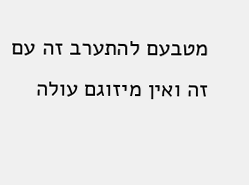מטבעם להתערב זה עם זה ואין מיזוגם עולה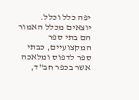יפה כלל וכלל. יוצאים מכלל האמור הם בתי ספר המקצועיים, כבתי ספר לדפוס ומלאכה אשר בכפר חב"ד,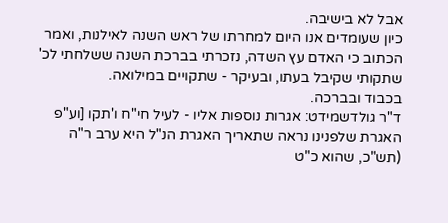אבל לא בישיבה.
כיון שעומדים אנו היום למחרתו של ראש השנה לאילנות, ואמר הכתוב כי האדם עץ השדה, נזכרתי בברכת השנה ששלחתי לכ' שתקותי שקיבל בעתו, ובעיקר - שתקויים במילואה.
בכבוד ובברכה.
ד"ר גולדשמידט: אגרות נוספות אליו - לעיל חי"ח ו'תקו [וע"פ האגרת שלפנינו נראה שתאריך האגרת הנ"ל היא ערב ר"ה (תש"כ, שהוא כ"ט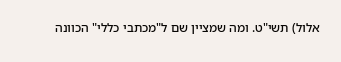אלול) תשי"ט. ומה שמציין שם ל"מכתבי כללי" הכוונה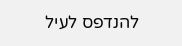להנדפס לעיל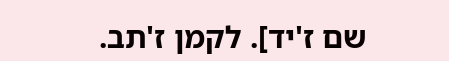שם ז'יד]. לקמן ז'תב.